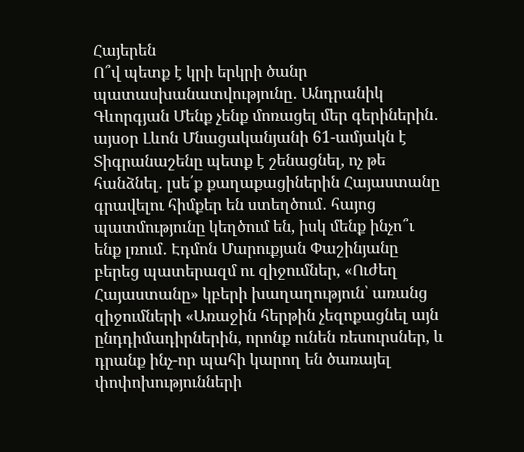Հայերեն
Ո՞վ պետք է կրի երկրի ծանր պատասխանատվությունը․ Անդրանիկ Գևորգյան Մենք չենք մոռացել մեր գերիներին․ այսօր Լևոն Մնացականյանի 61-ամյակն է Տիգրանաշենը պետք է շենացնել, ոչ թե հանձնել․ լսե՛ք քաղաքացիներին Հայաստանը գրավելու հիմքեր են ստեղծում․ հայոց պատմությունը կեղծում են, իսկ մենք ինչո՞ւ ենք լռում․ Էդմոն Մարուքյան Փաշինյանը բերեց պատերազմ ու զիջումներ, «Ուժեղ Հայաստանը» կբերի խաղաղություն՝ առանց զիջումների «Առաջին հերթին չեզոքացնել այն ընդդիմադիրներին, որոնք ունեն ռեսուրսներ, և դրանք ինչ-որ պահի կարող են ծառայել փոփոխությունների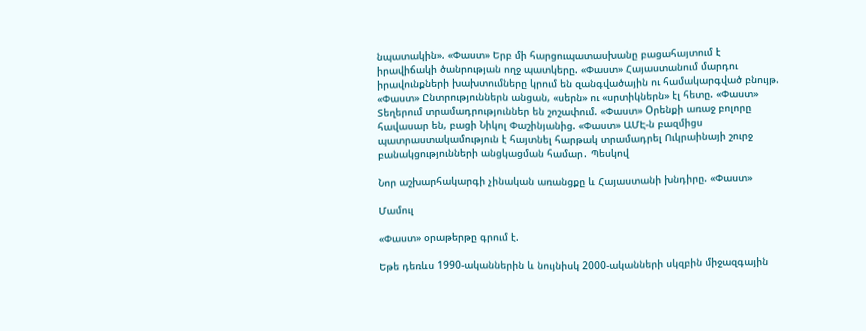նպատակին». «Փաստ» Երբ մի հարցուպատասխանը բացահայտում է իրավիճակի ծանրության ողջ պատկերը. «Փաստ» Հայաստանում մարդու իրավունքների խախտումները կրում են զանգվածային ու համակարգված բնույթ. «Փաստ» Ընտրություններն անցան, «սերն» ու «սրտիկներն» էլ հետը. «Փաստ» Տեղերում տրամադրություններ են շոշափում. «Փաստ» Oրենքի առաջ բոլորը հավասար են, բացի Նիկոլ Փաշինյանից. «Փաստ» ԱՄԷ-ն բազմիցս պատրաստակամություն է հայտնել հարթակ տրամադրել Ուկրաինայի շուրջ բանակցությունների անցկացման համար․ Պեսկով

Նոր աշխարհակարգի չինական առանցքը և Հայաստանի խնդիրը. «Փաստ»

Մամուլ

«Փաստ» օրաթերթը գրում է.

Եթե դեռևս 1990-ականներին և նույնիսկ 2000-ականների սկզբին միջազգային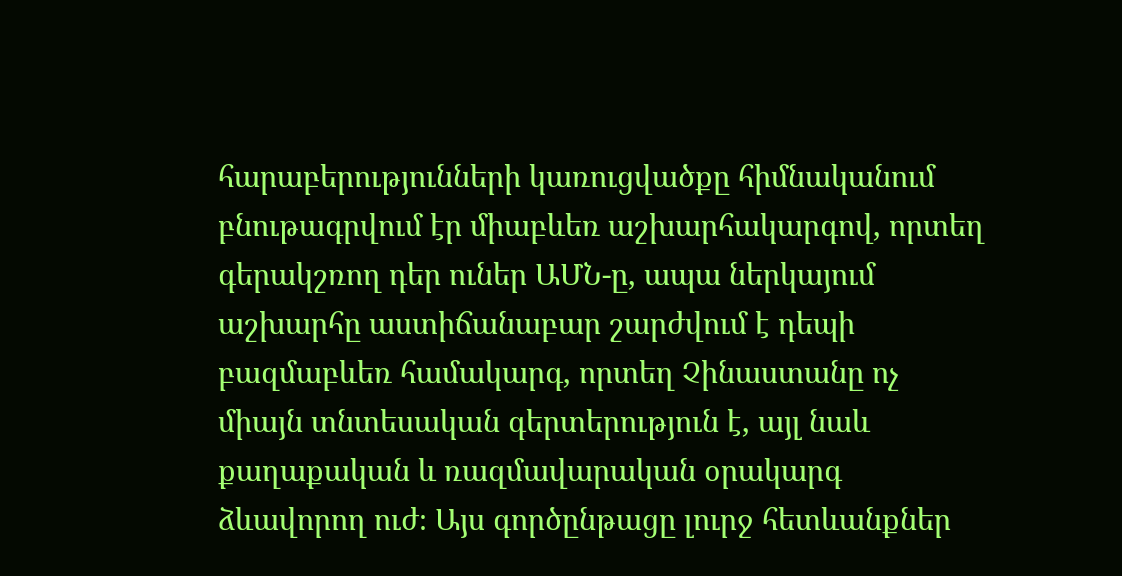հարաբերությունների կառուցվածքը հիմնականում բնութագրվում էր միաբևեռ աշխարհակարգով, որտեղ գերակշռող դեր ուներ ԱՄՆ-ը, ապա ներկայում աշխարհը աստիճանաբար շարժվում է դեպի բազմաբևեռ համակարգ, որտեղ Չինաստանը ոչ միայն տնտեսական գերտերություն է, այլ նաև քաղաքական և ռազմավարական օրակարգ ձևավորող ուժ։ Այս գործընթացը լուրջ հետևանքներ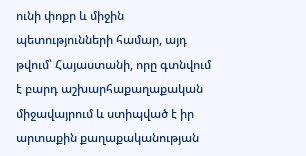ունի փոքր և միջին պետությունների համար, այդ թվում՝ Հայաստանի, որը գտնվում է բարդ աշխարհաքաղաքական միջավայրում և ստիպված է իր արտաքին քաղաքականության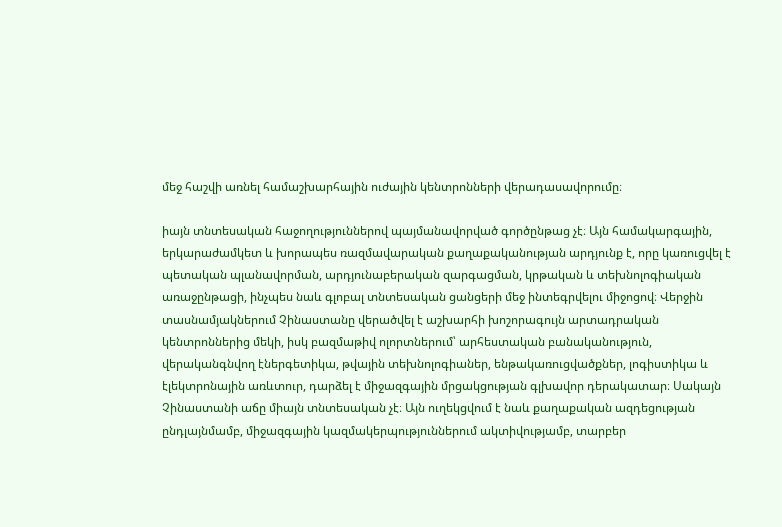մեջ հաշվի առնել համաշխարհային ուժային կենտրոնների վերադասավորումը։

իայն տնտեսական հաջողություններով պայմանավորված գործընթաց չէ։ Այն համակարգային, երկարաժամկետ և խորապես ռազմավարական քաղաքականության արդյունք է, որը կառուցվել է պետական պլանավորման, արդյունաբերական զարգացման, կրթական և տեխնոլոգիական առաջընթացի, ինչպես նաև գլոբալ տնտեսական ցանցերի մեջ ինտեգրվելու միջոցով։ Վերջին տասնամյակներում Չինաստանը վերածվել է աշխարհի խոշորագույն արտադրական կենտրոններից մեկի, իսկ բազմաթիվ ոլորտներում՝ արհեստական բանականություն, վերականգնվող էներգետիկա, թվային տեխնոլոգիաներ, ենթակառուցվածքներ, լոգիստիկա և էլեկտրոնային առևտուր, դարձել է միջազգային մրցակցության գլխավոր դերակատար։ Սակայն Չինաստանի աճը միայն տնտեսական չէ։ Այն ուղեկցվում է նաև քաղաքական ազդեցության ընդլայնմամբ, միջազգային կազմակերպություններում ակտիվությամբ, տարբեր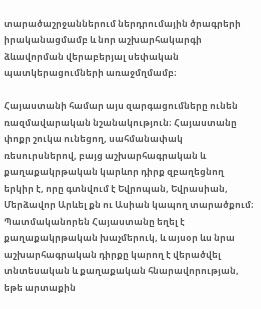տարածաշրջաններում ներդրումային ծրագրերի իրականացմամբ և նոր աշխարհակարգի ձևավորման վերաբերյալ սեփական պատկերացումների առաջմղմամբ։

Հայաստանի համար այս զարգացումները ունեն ռազմավարական նշանակություն։ Հայաստանը փոքր շուկա ունեցող, սահմանափակ ռեսուրսներով, բայց աշխարհագրական և քաղաքակրթական կարևոր դիրք զբաղեցնող երկիր է, որը գտնվում է Եվրոպան, Եվրասիան, Մերձավոր Արևել քն ու Ասիան կապող տարածքում։ Պատմականորեն Հայաստանը եղել է քաղաքակրթական խաչմերուկ, և այսօր ևս նրա աշխարհագրական դիրքը կարող է վերածվել տնտեսական և քաղաքական հնարավորության, եթե արտաքին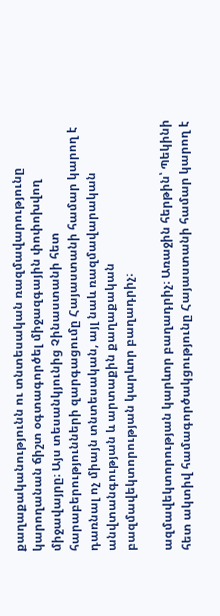քաղաքականությունն ու տնտեսական ռազմավարությունը կարողանան ճիշտ օգտագործել միջազգային փոփոխվող միջավայրը։ Այս տեսանկյունից Չինաստանի հետ հարաբերությունների զարգացումը Հայաստանի համար կարող է դառնալ ոչ միայն տնտեսական, այլ նաև ռազմավարական անվտանգության և արտաքին քաղաքական բազմավեկտորության կարևոր բաղադրիչ։

ազմավեկտորության կարևոր բաղադրիչ։ Առաջին հերթին՝ Պեկինի հետ ակտիվ համագործակցությունը Հայաստանի համար կարող է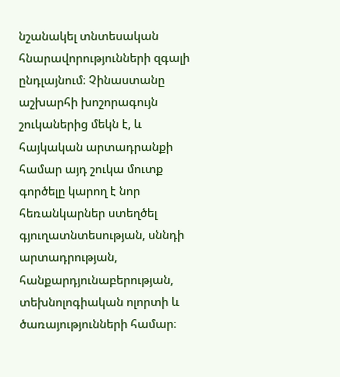նշանակել տնտեսական հնարավորությունների զգալի ընդլայնում։ Չինաստանը աշխարհի խոշորագույն շուկաներից մեկն է, և հայկական արտադրանքի համար այդ շուկա մուտք գործելը կարող է նոր հեռանկարներ ստեղծել գյուղատնտեսության, սննդի արտադրության, հանքարդյունաբերության, տեխնոլոգիական ոլորտի և ծառայությունների համար։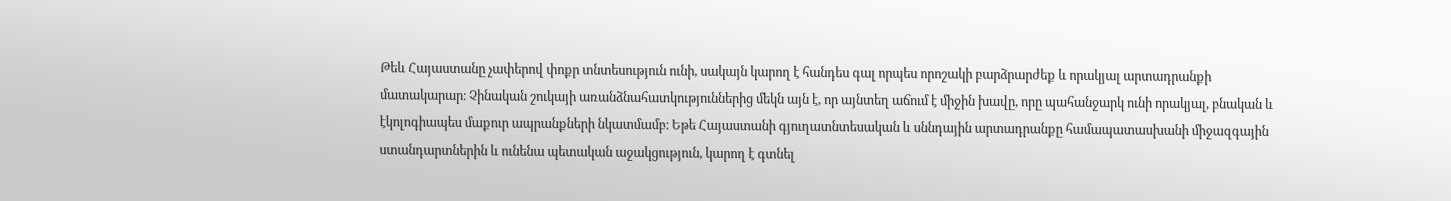Թեև Հայաստանը չափերով փոքր տնտեսություն ունի, սակայն կարող է հանդես գալ որպես որոշակի բարձրարժեք և որակյալ արտադրանքի մատակարար։ Չինական շուկայի առանձնահատկություններից մեկն այն է, որ այնտեղ աճում է միջին խավը, որը պահանջարկ ունի որակյալ, բնական և էկոլոգիապես մաքուր ապրանքների նկատմամբ։ Եթե Հայաստանի գյուղատնտեսական և սննդային արտադրանքը համապատասխանի միջազգային ստանդարտներին և ունենա պետական աջակցություն, կարող է գտնել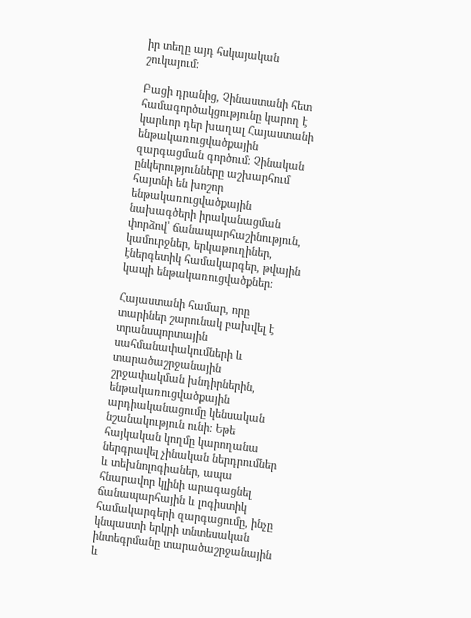իր տեղը այդ հսկայական շուկայում։

Բացի դրանից, Չինաստանի հետ համագործակցությունը կարող է կարևոր դեր խաղալ Հայաստանի ենթակառուցվածքային զարգացման գործում։ Չինական ընկերությունները աշխարհում հայտնի են խոշոր ենթակառուցվածքային նախագծերի իրականացման փորձով՝ ճանապարհաշինություն, կամուրջներ, երկաթուղիներ, էներգետիկ համակարգեր, թվային կապի ենթակառուցվածքներ։

Հայաստանի համար, որը տարիներ շարունակ բախվել է տրանսպորտային սահմանափակումների և տարածաշրջանային շրջափակման խնդիրներին, ենթակառուցվածքային արդիականացումը կենսական նշանակություն ունի։ Եթե հայկական կողմը կարողանա ներգրավել չինական ներդրումներ և տեխնոլոգիաներ, ապա հնարավոր կլինի արագացնել ճանապարհային և լոգիստիկ համակարգերի զարգացումը, ինչը կնպաստի երկրի տնտեսական ինտեգրմանը տարածաշրջանային և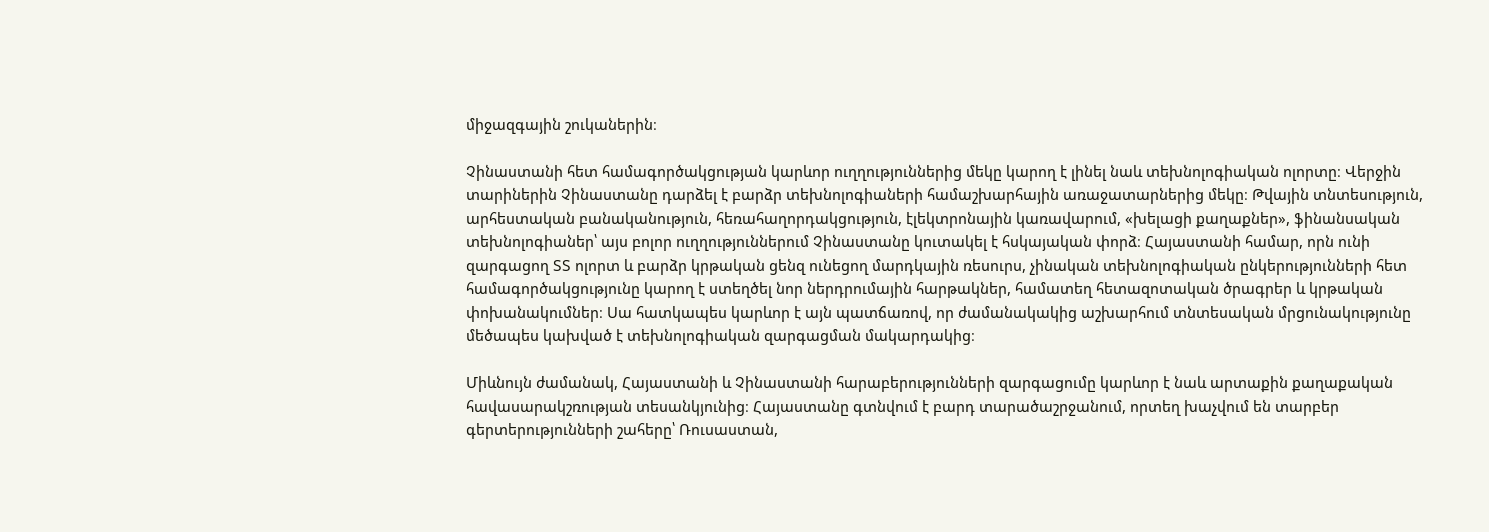միջազգային շուկաներին։

Չինաստանի հետ համագործակցության կարևոր ուղղություններից մեկը կարող է լինել նաև տեխնոլոգիական ոլորտը։ Վերջին տարիներին Չինաստանը դարձել է բարձր տեխնոլոգիաների համաշխարհային առաջատարներից մեկը։ Թվային տնտեսություն, արհեստական բանականություն, հեռահաղորդակցություն, էլեկտրոնային կառավարում, «խելացի քաղաքներ», ֆինանսական տեխնոլոգիաներ՝ այս բոլոր ուղղություններում Չինաստանը կուտակել է հսկայական փորձ։ Հայաստանի համար, որն ունի զարգացող ՏՏ ոլորտ և բարձր կրթական ցենզ ունեցող մարդկային ռեսուրս, չինական տեխնոլոգիական ընկերությունների հետ համագործակցությունը կարող է ստեղծել նոր ներդրումային հարթակներ, համատեղ հետազոտական ծրագրեր և կրթական փոխանակումներ։ Սա հատկապես կարևոր է այն պատճառով, որ ժամանակակից աշխարհում տնտեսական մրցունակությունը մեծապես կախված է տեխնոլոգիական զարգացման մակարդակից։

Միևնույն ժամանակ, Հայաստանի և Չինաստանի հարաբերությունների զարգացումը կարևոր է նաև արտաքին քաղաքական հավասարակշռության տեսանկյունից։ Հայաստանը գտնվում է բարդ տարածաշրջանում, որտեղ խաչվում են տարբեր գերտերությունների շահերը՝ Ռուսաստան,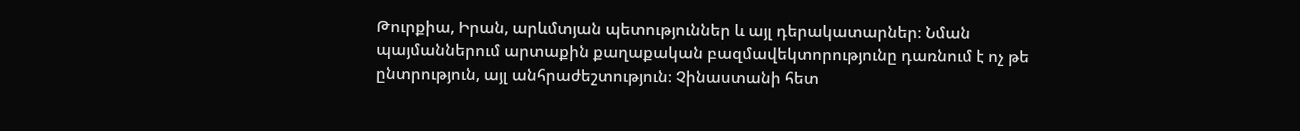Թուրքիա, Իրան, արևմտյան պետություններ և այլ դերակատարներ։ Նման պայմաններում արտաքին քաղաքական բազմավեկտորությունը դառնում է ոչ թե ընտրություն, այլ անհրաժեշտություն։ Չինաստանի հետ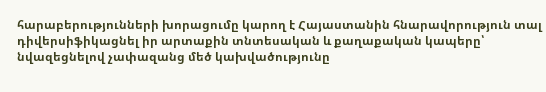հարաբերությունների խորացումը կարող է Հայաստանին հնարավորություն տալ դիվերսիֆիկացնել իր արտաքին տնտեսական և քաղաքական կապերը՝ նվազեցնելով չափազանց մեծ կախվածությունը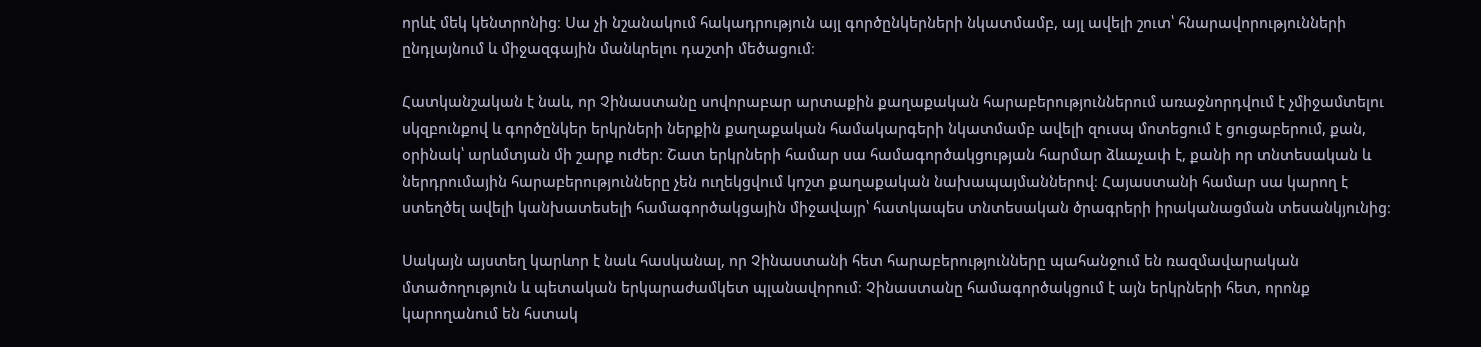որևէ մեկ կենտրոնից։ Սա չի նշանակում հակադրություն այլ գործընկերների նկատմամբ, այլ ավելի շուտ՝ հնարավորությունների ընդլայնում և միջազգային մանևրելու դաշտի մեծացում։

Հատկանշական է նաև, որ Չինաստանը սովորաբար արտաքին քաղաքական հարաբերություններում առաջնորդվում է չմիջամտելու սկզբունքով և գործընկեր երկրների ներքին քաղաքական համակարգերի նկատմամբ ավելի զուսպ մոտեցում է ցուցաբերում, քան, օրինակ՝ արևմտյան մի շարք ուժեր։ Շատ երկրների համար սա համագործակցության հարմար ձևաչափ է, քանի որ տնտեսական և ներդրումային հարաբերությունները չեն ուղեկցվում կոշտ քաղաքական նախապայմաններով։ Հայաստանի համար սա կարող է ստեղծել ավելի կանխատեսելի համագործակցային միջավայր՝ հատկապես տնտեսական ծրագրերի իրականացման տեսանկյունից։

Սակայն այստեղ կարևոր է նաև հասկանալ, որ Չինաստանի հետ հարաբերությունները պահանջում են ռազմավարական մտածողություն և պետական երկարաժամկետ պլանավորում։ Չինաստանը համագործակցում է այն երկրների հետ, որոնք կարողանում են հստակ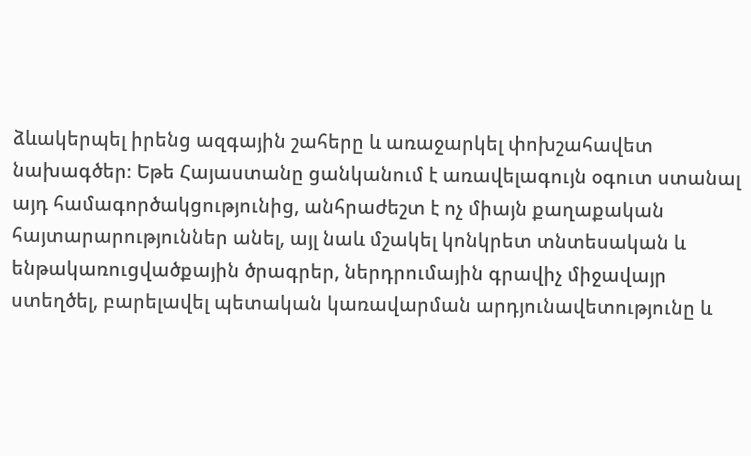ձևակերպել իրենց ազգային շահերը և առաջարկել փոխշահավետ նախագծեր։ Եթե Հայաստանը ցանկանում է առավելագույն օգուտ ստանալ այդ համագործակցությունից, անհրաժեշտ է ոչ միայն քաղաքական հայտարարություններ անել, այլ նաև մշակել կոնկրետ տնտեսական և ենթակառուցվածքային ծրագրեր, ներդրումային գրավիչ միջավայր ստեղծել, բարելավել պետական կառավարման արդյունավետությունը և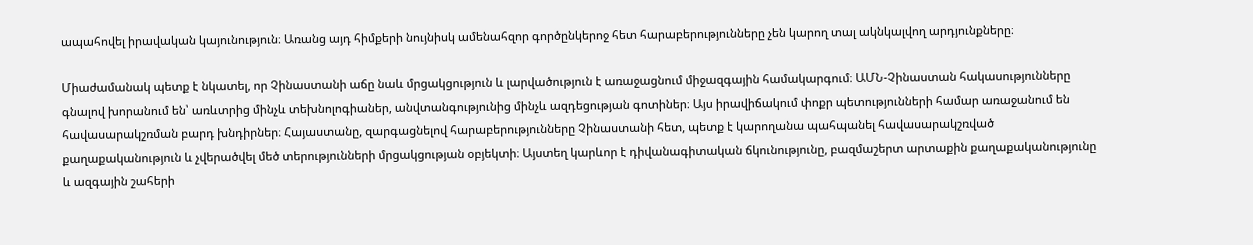ապահովել իրավական կայունություն։ Առանց այդ հիմքերի նույնիսկ ամենահզոր գործընկերոջ հետ հարաբերությունները չեն կարող տալ ակնկալվող արդյունքները։

Միաժամանակ պետք է նկատել, որ Չինաստանի աճը նաև մրցակցություն և լարվածություն է առաջացնում միջազգային համակարգում։ ԱՄՆ-Չինաստան հակասությունները գնալով խորանում են՝ առևտրից մինչև տեխնոլոգիաներ, անվտանգությունից մինչև ազդեցության գոտիներ։ Այս իրավիճակում փոքր պետությունների համար առաջանում են հավասարակշռման բարդ խնդիրներ։ Հայաստանը, զարգացնելով հարաբերությունները Չինաստանի հետ, պետք է կարողանա պահպանել հավասարակշռված քաղաքականություն և չվերածվել մեծ տերությունների մրցակցության օբյեկտի։ Այստեղ կարևոր է դիվանագիտական ճկունությունը, բազմաշերտ արտաքին քաղաքականությունը և ազգային շահերի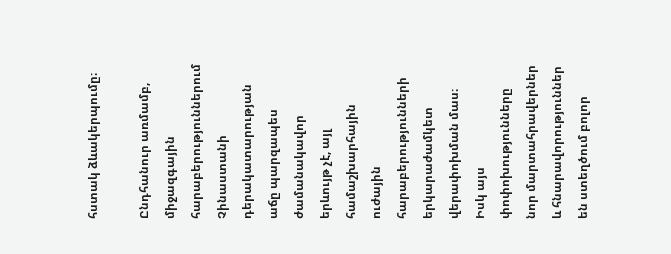հստակ ձևակերպումը։

Ընդհանուր առմամբ, միջազգային հարաբերություններում Չինաստանի դերակատարության աճը պարզապես ժամանակավոր երևույթ չէ, այլ համաշխարհային ուժային հարաբերությունների երկարաժամկետ վերափոխման մաս։ Իսկ այս փոփոխությունները նոր մարտահրավերներ և հնարավորություններ են ստեղծում բոլոր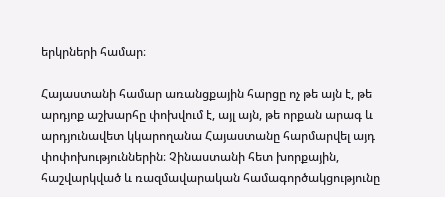երկրների համար։

Հայաստանի համար առանցքային հարցը ոչ թե այն է, թե արդյոք աշխարհը փոխվում է, այլ այն, թե որքան արագ և արդյունավետ կկարողանա Հայաստանը հարմարվել այդ փոփոխություններին։ Չինաստանի հետ խորքային, հաշվարկված և ռազմավարական համագործակցությունը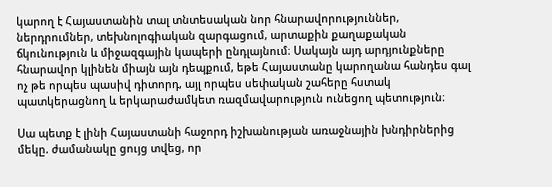կարող է Հայաստանին տալ տնտեսական նոր հնարավորություններ, ներդրումներ, տեխնոլոգիական զարգացում, արտաքին քաղաքական ճկունություն և միջազգային կապերի ընդլայնում։ Սակայն այդ արդյունքները հնարավոր կլինեն միայն այն դեպքում, եթե Հայաստանը կարողանա հանդես գալ ոչ թե որպես պասիվ դիտորդ, այլ որպես սեփական շահերը հստակ պատկերացնող և երկարաժամկետ ռազմավարություն ունեցող պետություն։

Սա պետք է լինի Հայաստանի հաջորդ իշխանության առաջնային խնդիրներից մեկը. ժամանակը ցույց տվեց, որ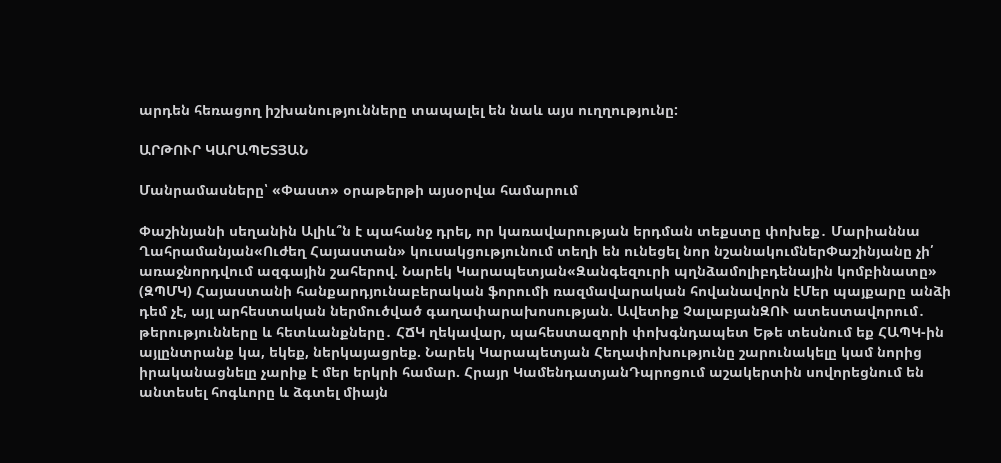արդեն հեռացող իշխանությունները տապալել են նաև այս ուղղությունը:

ԱՐԹՈՒՐ ԿԱՐԱՊԵՏՅԱՆ

Մանրամասները՝ «Փաստ» օրաթերթի այսօրվա համարում

Փաշինյանի սեղանին Ալիև՞ն է պահանջ դրել, որ կառավարության երդման տեքստը փոխեք․ Մարիաննա Ղահրամանյան«Ուժեղ Հայաստան» կուսակցությունում տեղի են ունեցել նոր նշանակումներՓաշինյանը չի՛ առաջնորդվում ազգային շահերով. Նարեկ Կարապետյան«Զանգեզուրի պղնձամոլիբդենային կոմբինատը» (ԶՊՄԿ) Հայաստանի հանքարդյունաբերական ֆորումի ռազմավարական հովանավորն էՄեր պայքարը անձի դեմ չէ, այլ արհեստական ներմուծված գաղափարախոսության. Ավետիք ՉալաբյանԶՈՒ ատեստավորում․ թերությունները և հետևանքները․ ՀՃԿ ղեկավար, պահեստազորի փոխգնդապետ Եթե տեսնում եք ՀԱՊԿ-ին այլընտրանք կա, եկեք, ներկայացրեք. Նարեկ Կարապետյան Հեղափոխությունը շարունակելը կամ նորից իրականացնելը չարիք է մեր երկրի համար. Հրայր ԿամենդատյանԴպրոցում աշակերտին սովորեցնում են անտեսել հոգևորը և ձգտել միայն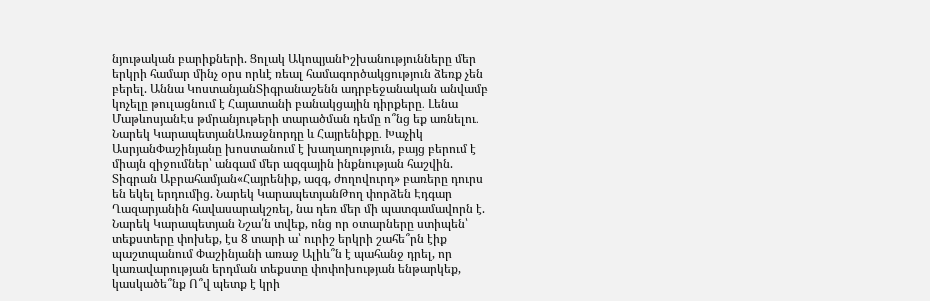նյութական բարիքների. Ցոլակ ԱկոպյանԻշխանությունները մեր երկրի համար մինչ օրս որևէ ռեալ համագործակցություն ձեռք չեն բերել. Աննա ԿոստանյանՏիգրանաշենն ադրբեջանական անվամբ կոչելը թուլացնում է Հայատանի բանակցային դիրքերը․ Լենա ՄաթևոսյանԷս թմրանյութերի տարածման դեմը ո՞նց եք առնելու․ Նարեկ ԿարապետյանԱռաջնորդը և Հայրենիքը․ Խաչիկ ԱսրյանՓաշինյանը խոստանում է խաղաղություն, բայց բերում է միայն զիջումներ՝ անգամ մեր ազգային ինքնության հաշվին. Տիգրան Աբրահամյան«Հայրենիք, ազգ, ժողովուրդ» բառերը դուրս են եկել երդումից. Նարեկ ԿարապետյանԹող փորձեն Էդգար Ղազարյանին հավասարակշռել, նա դեռ մեր մի պատգամավորն է. Նարեկ Կարապետյան Նշա՛ն տվեք, ոնց որ օտարները ստիպեն՝ տեքստերը փոխեք, էս 8 տարի ա՝ ուրիշ երկրի շահե՞րն էիք պաշտպանում Փաշինյանի առաջ Ալիև՞ն է պահանջ դրել, որ կառավարության երդման տեքստը փոփոխության ենթարկեք, կասկածե՞նք Ո՞վ պետք է կրի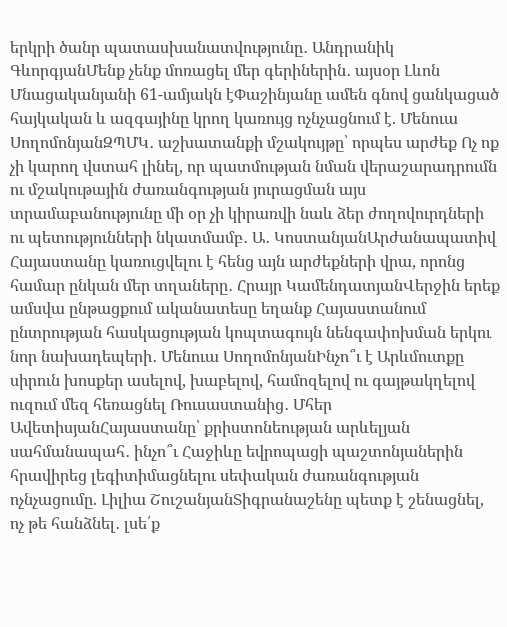երկրի ծանր պատասխանատվությունը․ Անդրանիկ ԳևորգյանՄենք չենք մոռացել մեր գերիներին․ այսօր Լևոն Մնացականյանի 61-ամյակն էՓաշինյանը ամեն գնով ցանկացած հայկական և ազգայինը կրող կառույց ոչնչացնում է. Մենուա ՍողոմոնյանԶՊՄԿ․ աշխատանքի մշակույթը՝ որպես արժեք Ոչ ոք չի կարող վստահ լինել, որ պատմության նման վերաշարադրումն ու մշակութային ժառանգության յուրացման այս տրամաբանությունը մի օր չի կիրառվի նաև ձեր ժողովուրդների ու պետությունների նկատմամբ․ Ա․ ԿոստանյանԱրժանապատիվ Հայաստանը կառուցվելու է հենց այն արժեքների վրա, որոնց համար ընկան մեր տղաները․ Հրայր ԿամենդատյանՎերջին երեք ամսվա ընթացքում ականատեսը եղանք Հայաստանում ընտրության հասկացության կոպտագույն նենգափոխման երկու նոր նախադեպերի․ Մենուա ՍողոմոնյանԻնչո՞ւ է Արևմուտքը սիրուն խոսքեր ասելով, խաբելով, համոզելով ու գայթակղելով ուզում մեզ հեռացնել Ռուսաստանից․ Մհեր ԱվետիսյանՀայաստանը՝ քրիստոնեության արևելյան սահմանապահ․ ինչո՞ւ Հաջիևը եվրոպացի պաշտոնյաներին հրավիրեց լեգիտիմացնելու սեփական ժառանգության ոչնչացումը. Լիլիա ՇուշանյանՏիգրանաշենը պետք է շենացնել, ոչ թե հանձնել․ լսե՛ք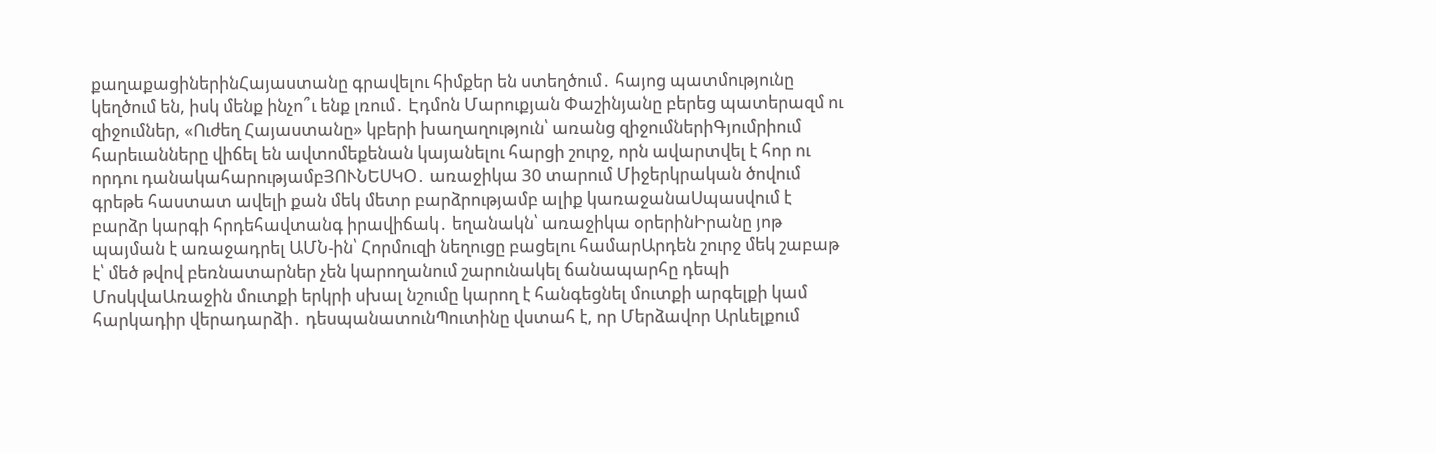քաղաքացիներինՀայաստանը գրավելու հիմքեր են ստեղծում․ հայոց պատմությունը կեղծում են, իսկ մենք ինչո՞ւ ենք լռում․ Էդմոն Մարուքյան Փաշինյանը բերեց պատերազմ ու զիջումներ, «Ուժեղ Հայաստանը» կբերի խաղաղություն՝ առանց զիջումներիԳյումրիում հարեւանները վիճել են ավտոմեքենան կայանելու հարցի շուրջ, որն ավարտվել է հոր ու որդու դանակահարությամբՅՈՒՆԵՍԿՕ․ առաջիկա 30 տարում Միջերկրական ծովում գրեթե հաստատ ավելի քան մեկ մետր բարձրությամբ ալիք կառաջանաՍպասվում է բարձր կարգի հրդեհավտանգ իրավիճակ․ եղանակն՝ առաջիկա օրերինԻրանը յոթ պայման է առաջադրել ԱՄՆ-ին՝ Հորմուզի նեղուցը բացելու համարԱրդեն շուրջ մեկ շաբաթ է՝ մեծ թվով բեռնատարներ չեն կարողանում շարունակել ճանապարհը դեպի ՄոսկվաԱռաջին մուտքի երկրի սխալ նշումը կարող է հանգեցնել մուտքի արգելքի կամ հարկադիր վերադարձի․ դեսպանատունՊուտինը վստահ է, որ Մերձավոր Արևելքում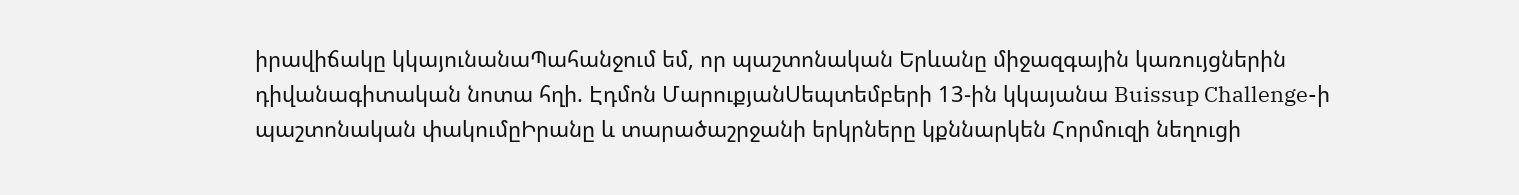իրավիճակը կկայունանաՊահանջում եմ, որ պաշտոնական Երևանը միջազգային կառույցներին դիվանագիտական նոտա հղի. Էդմոն ՄարուքյանՍեպտեմբերի 13-ին կկայանա Buissup Challenge-ի պաշտոնական փակումըԻրանը և տարածաշրջանի երկրները կքննարկեն Հորմուզի նեղուցի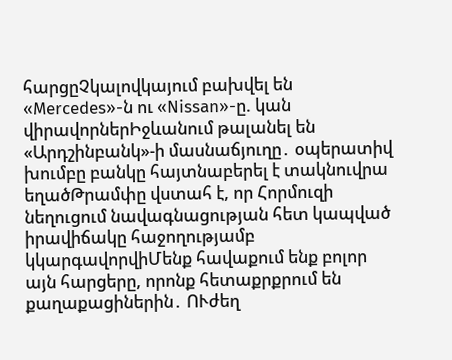հարցըՉկալովկայում բախվել են «Mercedes»-ն ու «Nissan»-ը. կան վիրավորներԻջևանում թալանել են «Արդշինբանկ»-ի մասնաճյուղը․ օպերատիվ խումբը բանկը հայտնաբերել է տակնուվրա եղածԹրամփը վստահ է, որ Հորմուզի նեղուցում նավագնացության հետ կապված իրավիճակը հաջողությամբ կկարգավորվիՄենք հավաքում ենք բոլոր այն հարցերը, որոնք հետաքրքրում են քաղաքացիներին․ ՈՒժեղ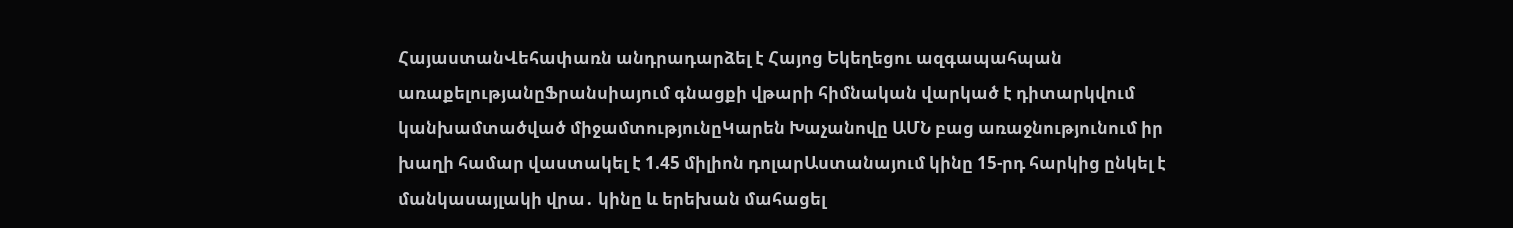ՀայաստանՎեհափառն անդրադարձել է Հայոց Եկեղեցու ազգապահպան առաքելությանըՖրանսիայում գնացքի վթարի հիմնական վարկած է դիտարկվում կանխամտածված միջամտությունըԿարեն Խաչանովը ԱՄՆ բաց առաջնությունում իր խաղի համար վաստակել է 1.45 միլիոն դոլարԱստանայում կինը 15-րդ հարկից ընկել է մանկասայլակի վրա․ կինը և երեխան մահացել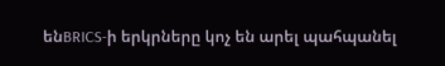ենBRICS-ի երկրները կոչ են արել պահպանել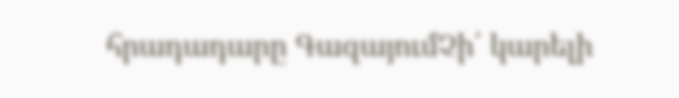հրադադարը ԳազայումՉի՛ կարելի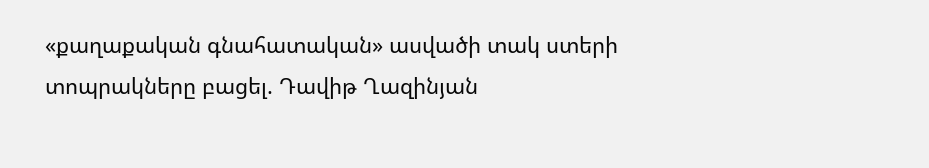«քաղաքական գնահատական» ասվածի տակ ստերի տոպրակները բացել. Դավիթ Ղազինյան